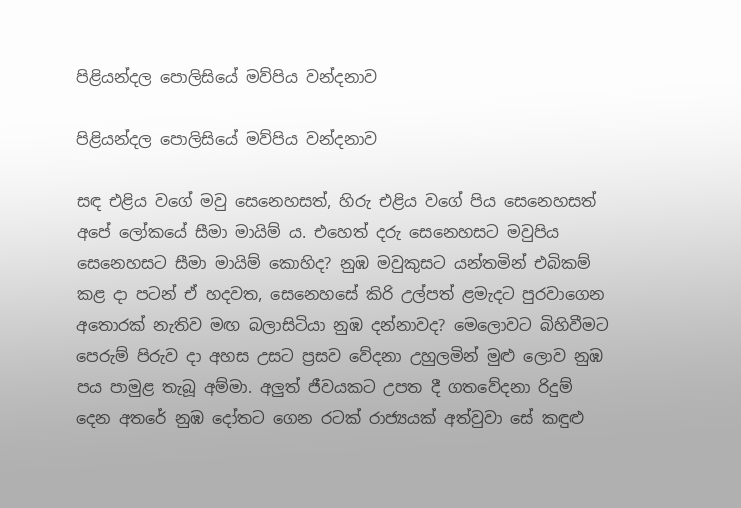පිළියන්දල පොලිසියේ මව්පිය වන්දනාව

පිළියන්දල පොලිසියේ මව්පිය වන්දනාව

සඳ එළිය වගේ මවු සෙනෙහසත්, හිරු එළිය වගේ පිය සෙනෙහසත් අපේ ලෝකයේ සීමා මායිම් ය. එහෙත් දරු සෙනෙහසට මවුපිය සෙනෙහසට සීමා මායිම් කොහිද? නුඹ මවුකුසට යන්තමින් එබිකම් කළ දා පටන් ඒ හදවත, සෙනෙහසේ කිරි උල්පත් ළමැදට පුරවාගෙන අතොරක් නැතිව මඟ බලාසිටියා නුඹ දන්නාවද? මෙලොවට බිහිවීමට පෙරුම් පිරුව දා අහස උසට ප්‍රසව වේදනා උහුලමින් මුළු ලොව නුඹ පය පාමුළ තැබූ අම්මා. අලුත් ජීවයකට උපත දී ගතවේදනා රිදුම් දෙන අතරේ නුඹ දෝතට ගෙන රටක් රාජ්‍යයක් අත්වුවා සේ කඳුළු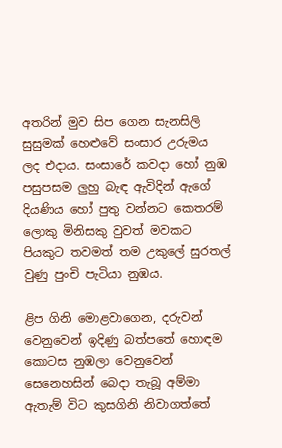අතරින් මුව සිප ගෙන සැනසිලි සුසුමක් හෙළුවේ සංසාර උරුමය ලද එදාය. සංසාරේ කවදා හෝ නුඹ පසුපසම ලුහු බැඳ ඇවිදින් ඇගේ දියණිය හෝ පුතු වන්නට කෙතරම් ලොකු මිනිසකු වුවත් මවකට පියකුට තවමත් තම උකුලේ සුරතල් වුණු පුංචි පැටියා නුඹය.

ළිප ගිනි මොළවාගෙන, දරුවන් වෙනුවෙන් ඉදිණු බත්පතේ හොඳම කොටස නුඹලා වෙනුවෙන් සෙනෙහසින් බෙදා තැබූ අම්මා ඇතැම් විට කුසගිනි නිවාගත්තේ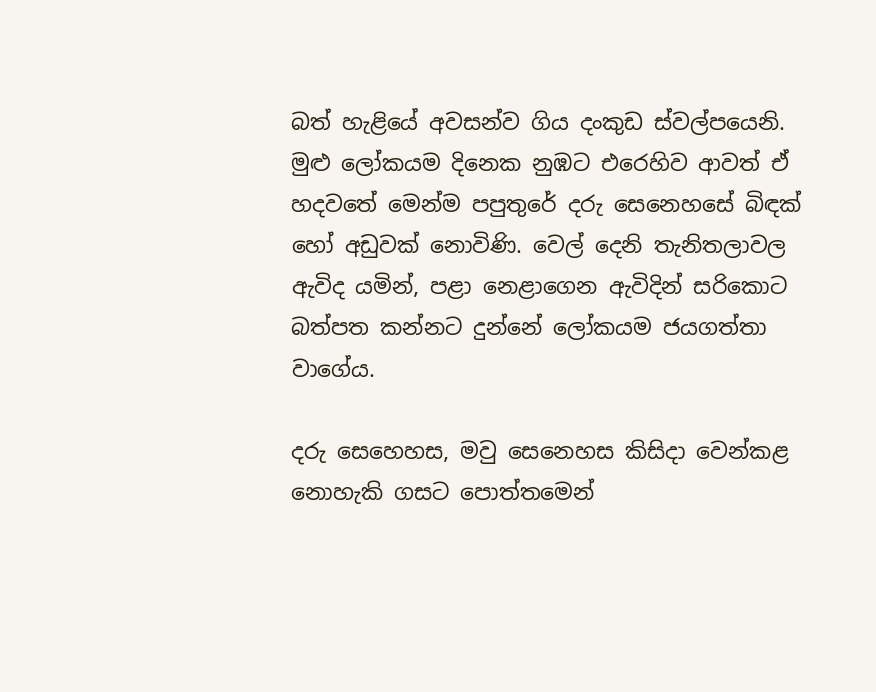බත් හැළියේ අවසන්ව ගිය දංකුඩ ස්වල්පයෙනි. මුළු ලෝකයම දිනෙක නුඹට එරෙහිව ආවත් ඒ හදවතේ මෙන්ම පපුතුරේ දරු සෙනෙහසේ බිඳක් හෝ අඩුවක් නොවිණි. වෙල් දෙනි තැනිතලාවල ඇවිද යමින්, පළා නෙළාගෙන ඇවිදින් සරිකොට බත්පත කන්නට දුන්නේ ලෝකයම ජයගත්තා වාගේය.

දරු සෙහෙහස, මවු සෙනෙහස කිසිදා වෙන්කළ නොහැකි ගසට පොත්තමෙන්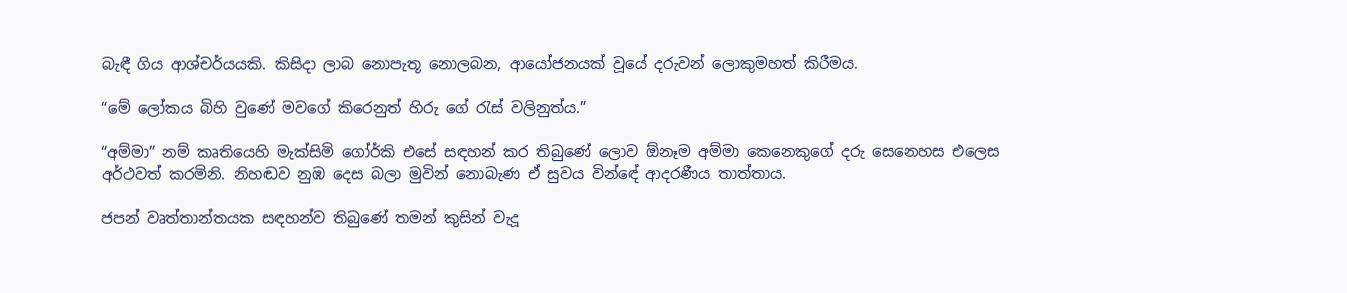බැඳී ගිය ආශ්චර්යයකි. කිසිදා ලාබ නොපැතූ නොලබන, ආයෝජනයක් වූයේ දරුවන් ලොකුමහත් කිරීමය.

“මේ ලෝකය බිහි වුණේ මවගේ කිරෙනුත් හිරු ගේ රැස් වලිනුත්ය.”

“අම්මා” නම් කෘතියෙහි මැක්සිමි ගෝර්කි එසේ සඳහන් කර තිබුණේ ලොව ඕනෑම අම්මා කෙනෙකුගේ දරු සෙනෙහස එලෙස අර්ථවත් කරමිනි. නිහඬව නුඹ දෙස බලා මුවින් නොබැණ ඒ සුවය වින්ඳේ ආදරණීය තාත්තාය.

ජපන් වෘත්තාන්තයක සඳහන්ව තිබුණේ තමන් කුසින් වැදූ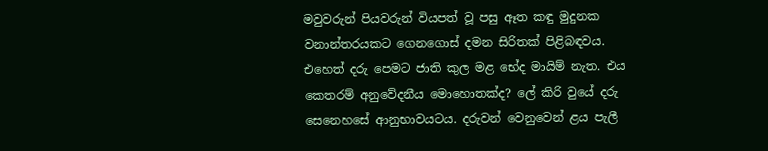මවුවරුන් පියවරුන් වියපත් වූ පසු ඈත කඳු මුදුනක වනාන්තරයකට ගෙනගොස් දමන සිරිතක් පිළිබඳවය. එහෙත් දරු පෙමට ජාති කුල මළ භේද මායිම් නැත. එය කෙතරම් අනුවේදනීය මොහොතක්ද? ලේ කිරි වුයේ දරු සෙනෙහසේ ආනුභාවයටය. දරුවන් වෙනුවෙන් ළය පැලී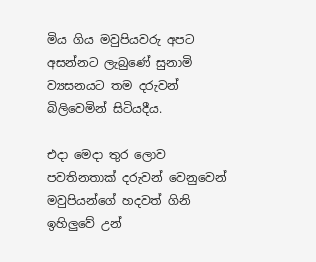මිය ගිය මවුපියවරු අපට අසන්නට ලැබුණේ සුනාමි ව්‍යසනයට තම දරුවන් බිලිවෙමින් සිටියදීය.

එදා මෙදා තුර ලොව පවතිනතාක් දරුවන් වෙනුවෙන් මවුපියන්ගේ හදවත් ගිනි ඉහිලුවේ උන්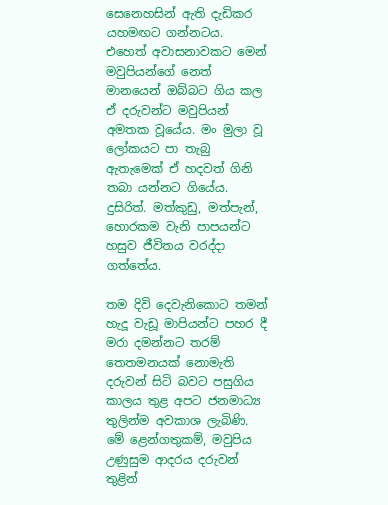සෙනෙහසින් ඇති දැඩිකර යහමඟට ගන්නටය. එහෙත් අවාසනාවකට මෙන් මවුපියන්ගේ නෙත් මානයෙන් ඔබ්බට ගිය කල ඒ දරුවන්ට මවුපියන් අමතක වූයේය. මං මුලා වූ ලෝකයට පා තැබු ඇතැමෙක් ඒ හදවත් ගිනි තබා යන්නට ගියේය. දුසිරිත්. මත්කුඩු, මත්පැන්, හොරකම වැනි පාපයන්ට හසුව ජීවිතය වරද්දා ගත්තේය.

තම දිවි දෙවැනිකොට තමන් හැදූ වැඩූ මාපියන්ට පහර දී මරා දමන්නට තරම් තෙතමනයක් නොමැති දරුවන් සිටි බවට පසුගිය කාලය තුළ අපට ජනමාධ්‍ය තුලින්ම අවකාශ ලැබිණි. මේ ළෙන්ගතුකම්, මවුපිය උණුසුම ආදරය දරුවන් තුළින්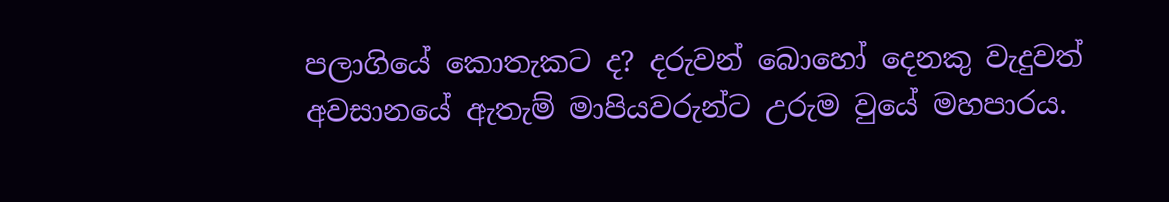පලාගියේ කොතැකට ද? දරුවන් බොහෝ දෙනකු වැදුවත් අවසානයේ ඇතැම් මාපියවරුන්ට උරුම වුයේ මහපාරය.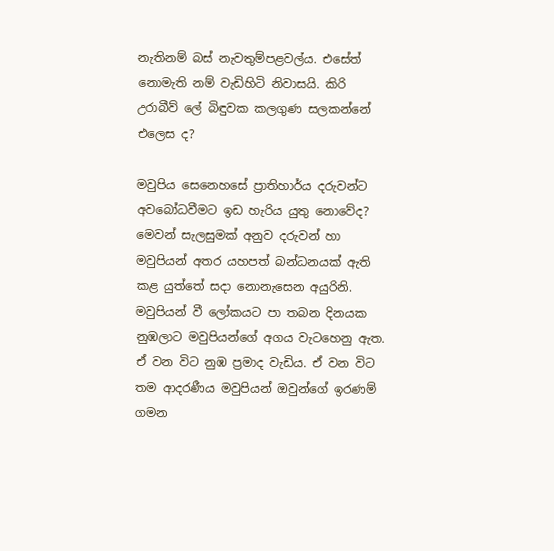නැතිනම් බස් නැවතුම්පළවල්ය. එසේත් නොමැති නම් වැඩිහිටි නිවාසයි. කිරි උරාබීව් ලේ බිඳුවක කලගුණ සලකන්නේ එලෙස ද?

මවුපිය සෙනෙහසේ ප්‍රාතිහාර්ය දරුවන්ට අවබෝධවීමට ඉඩ හැරිය යුතු නොවේද? මෙවන් සැලසුමක් අනුව දරුවන් හා මවුපියන් අතර යහපත් බන්ධනයක් ඇති කළ යුත්තේ සදා නොනැසෙන අයුරිනි. මවුපියන් වී ලෝකයට පා තබන දිනයක නුඹලාට මවුපියන්ගේ අගය වැටහෙනු ඇත. ඒ වන විට නුඹ ප්‍රමාද වැඩිය. ඒ වන විට තම ආදරණීය මවුපියන් ඔවුන්ගේ ඉරණම් ගමන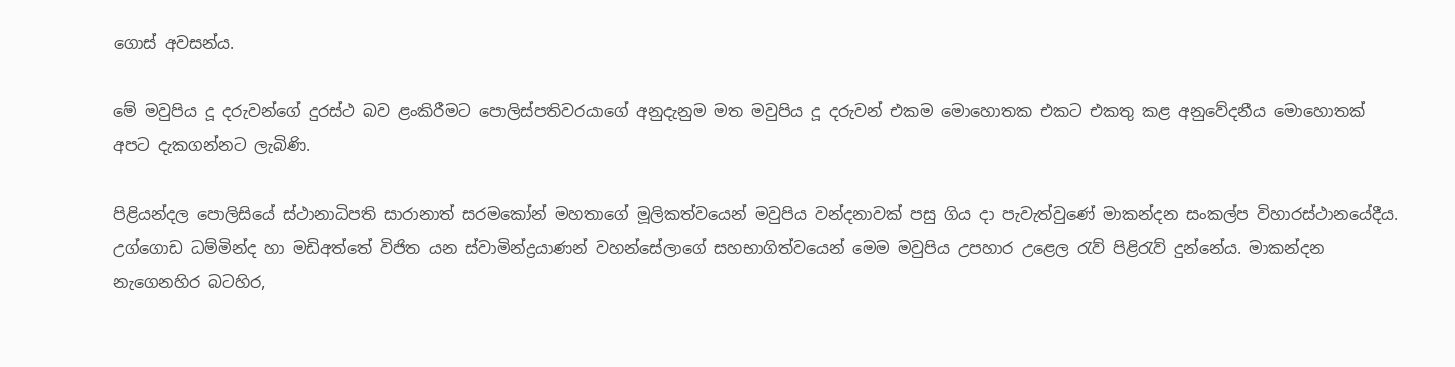ගොස් අවසන්ය.

මේ මවුපිය දූ දරුවන්ගේ දුරස්ථ බව ළංකිරීමට පොලිස්පතිවරයාගේ අනුදැනුම මත මවුපිය දූ දරුවන් එකම මොහොතක එකට එකතු කළ අනුවේදනීය මොහොතක් අපට දැකගන්නට ලැබිණි.

පිළියන්දල පොලිසියේ ස්ථානාධිපති සාරානාත් සරමකෝන් මහතාගේ මූලිකත්වයෙන් මවුපිය වන්දනාවක් පසු ගිය දා පැවැත්වුණේ මාකන්දන සංකල්ප විහාරස්ථානයේදීය. උග්ගොඩ ධම්මින්ද හා මඩිඅත්තේ විජිත යන ස්වාමින්ද්‍රයාණන් වහන්සේලාගේ සහභාගිත්වයෙන් මෙම මවුපිය උපහාර උළෙල රැව් පිළිරැව් දුන්නේය. මාකන්දන නැගෙනහිර බටහිර,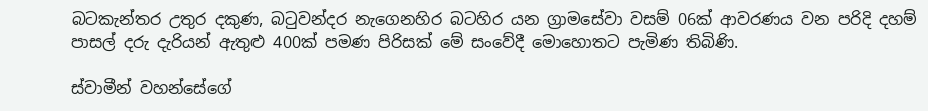බටකැන්තර උතුර දකුණ, බටුවන්දර නැගෙනහිර බටහිර යන ග්‍රාමසේවා වසම් 06ක් ආවරණය වන පරිදි දහම් පාසල් දරු දැරියන් ඇතුළු 400ක් පමණ පිරිසක් මේ සංවේදී මොහොතට පැමිණ තිබිණි.

ස්වාමීන් වහන්සේගේ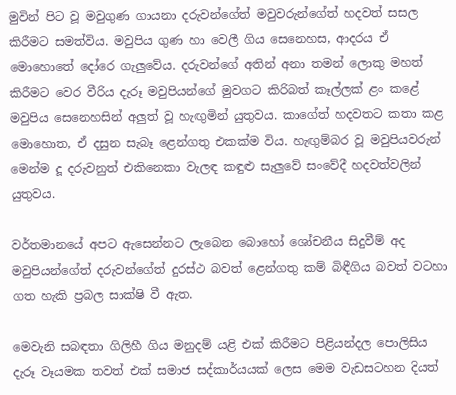මුවින් පිට වූ මවුගුණ ගායනා දරුවන්ගේත් මවුවරුන්ගේත් හදවත් සසල කිරීමට සමත්විය. මවුපිය ගුණ හා වෙලී ගිය සෙනෙහස, ආදරය ඒ මොහොතේ දෝරෙ ගැලුවේය. දරුවන්ගේ අතින් අනා තමන් ලොකු මහත් කිරීමට වෙර වීරිය දැරූ මවුපියන්ගේ මුවගට කිරිබත් කෑල්ලක් ළං කළේ මවුපිය සෙනෙහසින් අලුත් වූ හැඟුමින් යුතුවය. කාගේත් හදවතට කතා කළ මොහොත, ඒ දසුන සැබෑ ළෙන්ගතු එකක්ම විය. හැඟුම්බර වූ මවුපියවරුන් මෙන්ම දූ දරුවනුත් එකිනෙකා වැලඳ කඳුළු සැලුවේ සංවේදී හදවත්වලින් යුතුවය.

වර්තමානයේ අපට ඇසෙන්නට ලැබෙන බොහෝ ශෝචනීය සිදුවීම් අද මවුපියන්ගේත් දරුවන්ගේත් දුරස්ථ බවත් ළෙන්ගතු කම් බිඳීගිය බවත් වටහා ගත හැකි ප්‍රබල සාක්ෂි වී ඇත.

මෙවැනි සබඳතා ගිලිහී ගිය මනුදම් යළි එක් කිරීමට පිළියන්දල පොලිසිය දැරූ වෑයමක තවත් එක් සමාජ සද්කාර්යයක් ලෙස මෙම වැඩසටහන දියත්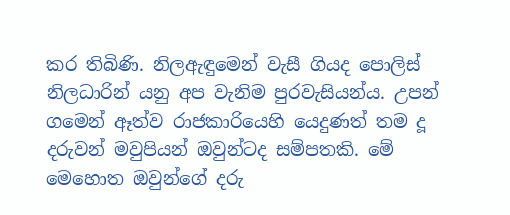කර තිබිණි. නිලඇඳුමෙන් වැසී ගියද පොලිස් නිලධාරින් යනු අප වැනිම පුරවැසියන්ය. උපන් ගමෙන් ඈත්ව රාජකාරියෙහි යෙදුණත් තම දූ දරුවන් මවුපියන් ඔවුන්ටද සම්පතකි. මේ මෙහොත ඔවුන්ගේ දරු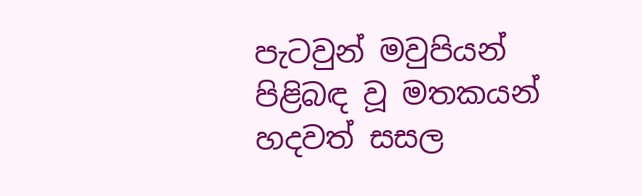පැටවුන් මවුපියන් පිළිබඳ වූ මතකයන් හදවත් සසල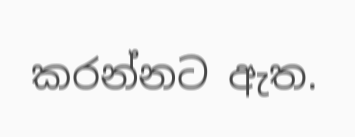කරන්නට ඇත.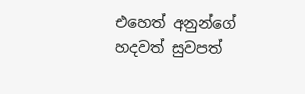එහෙත් අනුන්ගේ හදවත් සුවපත්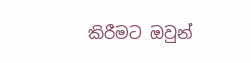කිරීමට ඔවුන්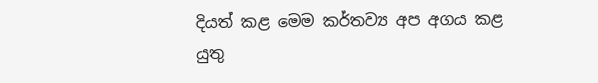දියත් කළ මෙම කර්තව්‍ය අප අගය කළ යුතු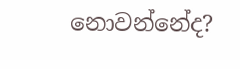නොවන්නේද?